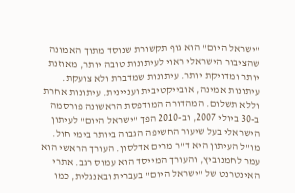"ישראל היום" הוא גוף תקשורת שנוסד מתוך האמונה שהציבור הישראלי ראוי לעיתונות טובה יותר, מאוזנת יותר ומדויקת יותר. עיתונות שמדברת ולא צועקת. עיתונות אמינה, אובייקטיבית ועניינית. עיתונות אחרת וללא תשלום. המהדורה המודפסת הראשונה פורסמה ב-30 ביולי 2007, וב-2010 הפך "ישראל היום" לעיתון הישראלי בעל שיעור החשיפה הגבוה ביותר בימי חול. מו"ל העיתון היא ד"ר מרים אדלסון. העורך הראשי הוא עמר לחמנוביץ, והעורך המייסד הוא עמוס רגב. אתרי האינטרנט של "ישראל היום" בעברית ובאנגלית, כמו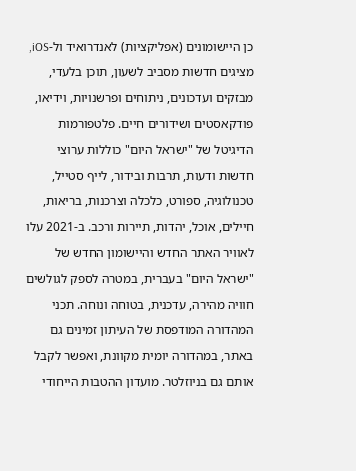כן היישומונים (אפליקציות) לאנדרואיד ול-iOS, מציגים חדשות מסביב לשעון, תוכן בלעדי, מבזקים ועדכונים, ניתוחים ופרשנויות, וידיאו, פודקאסטים ושידורים חיים. פלטפורמות הדיגיטל של "ישראל היום" כוללות ערוצי חדשות ודעות, תרבות ובידור, לייף סטייל, טכנולוגיה, ספורט, כלכלה וצרכנות, בריאות, חיילים, אוכל, יהדות, תיירות ורכב. ב-2021 עלו לאוויר האתר החדש והיישומון החדש של "ישראל היום" בעברית, במטרה לספק לגולשים חוויה מהירה, עדכנית, בטוחה ונוחה. תכני המהדורה המודפסת של העיתון זמינים גם באתר, במהדורה יומית מקוונת, ואפשר לקבל אותם גם בניוזלטר. מועדון ההטבות הייחודי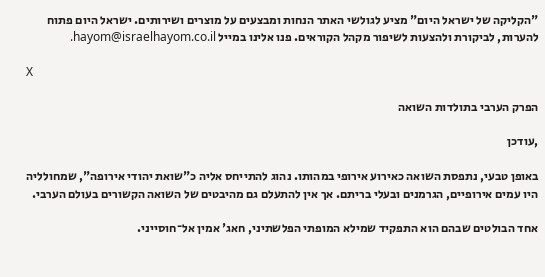"הקליקה של ישראל היום" מציע לגולשי האתר הנחות ומבצעים על מוצרים ושירותים. ישראל היום פתוח להערות, לביקורת ולהצעות לשיפור מקהל הקוראים. פנו אלינו במייל hayom@israelhayom.co.il.

X

הפרק הערבי בתולדות השואה

,עודכן

באופן טבעי, נתפסת השואה כאירוע אירופי במהותו. נהוג להתייחס אליה כ"שואת יהודי אירופה", שמחולליה היו עמים אירופיים, הגרמנים ובעלי בריתם. אך אין להתעלם גם מהיבטים של השואה הקשורים בעולם הערבי.

אחד הבולטים שבהם הוא התפקיד שמילא המופתי הפלשתיני, חאג' אמין אל־חוסייני.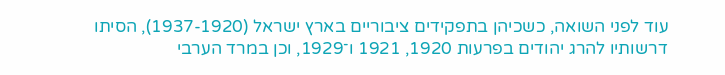עוד לפני השואה, כשכיהן בתפקידים ציבוריים בארץ ישראל (1937-1920), הסיתו דרשותיו להרג יהודים בפרעות 1920, 1921 ו־1929, וכן במרד הערבי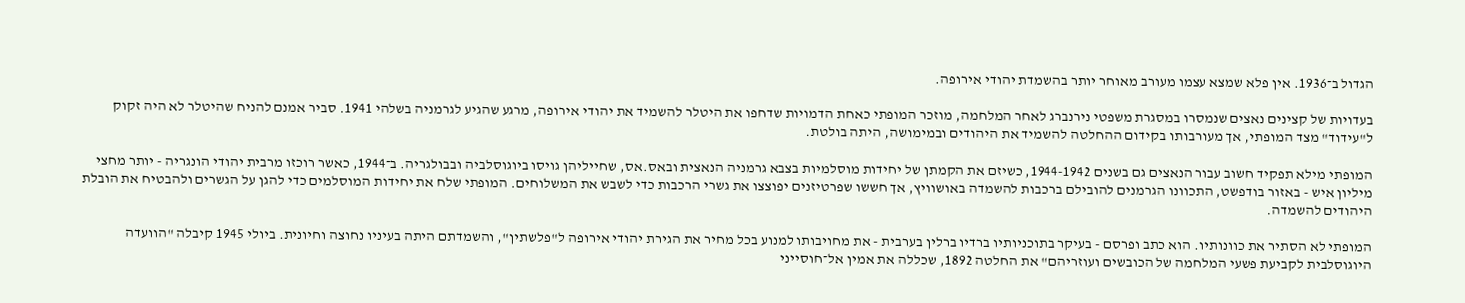הגדול ב־1936. אין פלא שמצא עצמו מעורב מאוחר יותר בהשמדת יהודי אירופה.

בעדויות של קצינים נאצים שנמסרו במסגרת משפטי נירנברג לאחר המלחמה, מוזכר המופתי כאחת הדמויות שדחפו את היטלר להשמיד את יהודי אירופה, מרגע שהגיע לגרמניה בשלהי 1941. סביר אמנם להניח שהיטלר לא היה זקוק ל"עידוד" מצד המופתי, אך מעורבותו בקידום ההחלטה להשמיד את היהודים ובמימושה, היתה בולטת.

המופתי מילא תפקיד חשוב עבור הנאצים גם בשנים 1944-1942, כשיזם את הקמתן של יחידות מוסלמיות בצבא גרמניה הנאצית ובאס.אס, שחייליהן גויסו ביוגוסלביה ובבולגריה. ב־1944, כאשר רוכזו מרבית יהודי הונגריה - יותר מחצי מיליון איש - באזור בודפשט, התכוונו הגרמנים להובילם ברכבות להשמדה באושוויץ, אך חששו שפרטיזנים יפוצצו את גשרי הרכבות כדי לשבש את המשלוחים. המופתי שלח את יחידות המוסלמים כדי להגן על הגשרים ולהבטיח את הובלת היהודים להשמדה.

המופתי לא הסתיר את כוונותיו. הוא כתב ופרסם - בעיקר בתוכניותיו ברדיו ברלין בערבית - את מחויבותו למנוע בכל מחיר את הגירת יהודי אירופה ל"פלשתין", והשמדתם היתה בעיניו נחוצה וחיונית. ביולי 1945 קיבלה "הוועדה היוגוסלבית לקביעת פשעי המלחמה של הכובשים ועוזריהם" את החלטה 1892, שכללה את אמין אל־חוסייני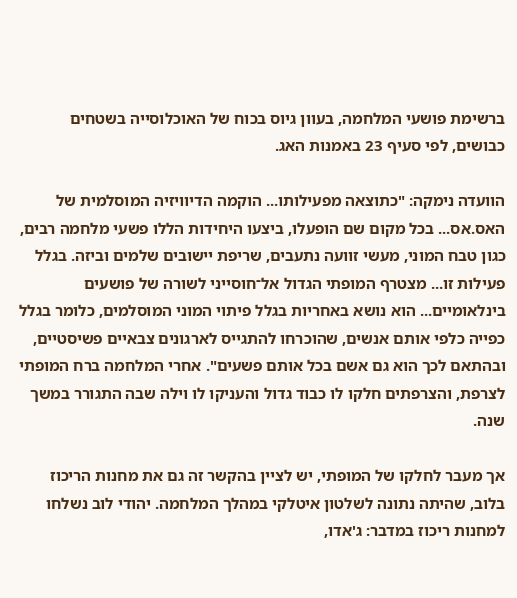ברשימת פושעי המלחמה, בעוון גיוס בכוח של האוכלוסייה בשטחים כבושים, לפי סעיף 23 באמנות האג.

הוועדה נימקה: "כתוצאה מפעילותו... הוקמה הדיוויזיה המוסלמית של האס.אס... בכל מקום שם הופעלו, ביצעו היחידות הללו פשעי מלחמה רבים, כגון טבח המוני, מעשי זוועה נתעבים, שריפת יישובים שלמים וביזה. בגלל פעילות זו... מצטרף המופתי הגדול אל־חוסייני לשורה של פושעים בינלאומיים... הוא נושא באחריות בגלל פיתוי המוני המוסלמים, כלומר בגלל כפייה כלפי אותם אנשים, שהוכרחו להתגייס לארגונים צבאיים פשיסטיים, ובהתאם לכך הוא גם אשם בכל אותם פשעים". אחרי המלחמה ברח המופתי לצרפת, והצרפתים חלקו לו כבוד גדול והעניקו לו וילה שבה התגורר במשך שנה.

אך מעבר לחלקו של המופתי, יש לציין בהקשר זה גם את מחנות הריכוז בלוב, שהיתה נתונה לשלטון איטלקי במהלך המלחמה. יהודי לוב נשלחו למחנות ריכוז במדבר: ג'אדו,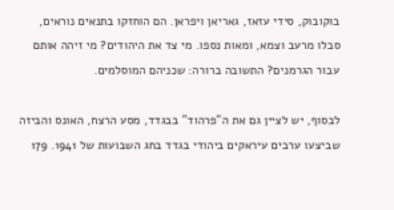בוקובוק, סידי עזאז, גאריאן ויפראן. הם הוחזקו בתנאים נוראים, סבלו מרעב וצמא, ומאות נספו. מי צד את היהודים? מי זיהה אותם עבור הגרמנים? התשובה ברורה: שכניהם המוסלמים.

לבסוף, יש לציין גם את ה"פרהוד" בבגדד, מסע הרצח, האונס והביזה שביצעו ערבים עיראקים ביהודי בגדד בחג השבועות של 1941. 179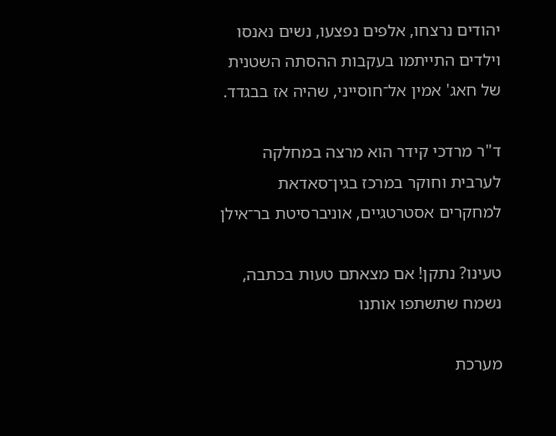יהודים נרצחו, אלפים נפצעו, נשים נאנסו וילדים התייתמו בעקבות ההסתה השטנית של חאג' אמין אל־חוסייני, שהיה אז בבגדד.

ד"ר מרדכי קידר הוא מרצה במחלקה לערבית וחוקר במרכז בגין־סאדאת למחקרים אסטרטגיים, אוניברסיטת בר־אילן

טעינו? נתקן! אם מצאתם טעות בכתבה, נשמח שתשתפו אותנו

מערכת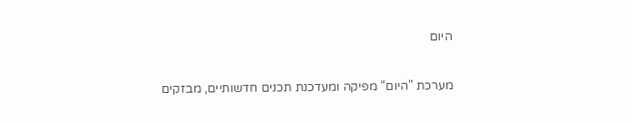היום

מערכת "היום“ מפיקה ומעדכנת תכנים חדשותיים, מבזקים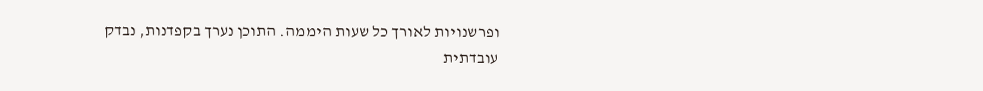ופרשנויות לאורך כל שעות היממה. התוכן נערך בקפדנות, נבדק עובדתית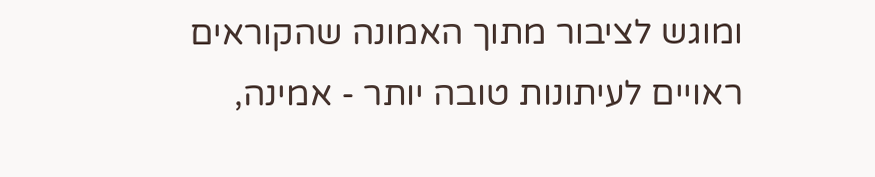ומוגש לציבור מתוך האמונה שהקוראים ראויים לעיתונות טובה יותר - אמינה,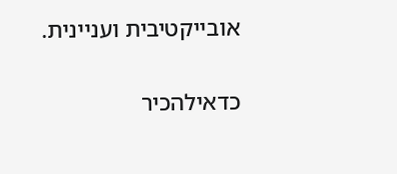אובייקטיבית ועניינית.

כדאילהכיר